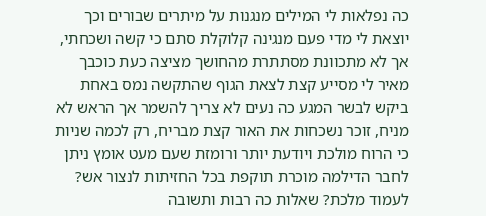כה נפלאות לי המילים מנגנות על מיתרים שבורים וכך יוצאת לי מדי פעם מנגינה קלוקלת סתם כי קשה ושכחתי, אך לא מתכוונת מסתתרת מהחושך מציצה כעת כוכבך מאיר לי מסייע קצת לצאת הגוף שהתקשה נמס באחת ביקש לבשר המגע כה נעים לא צריך להשמר אך הראש לא מניח, זוכר נשכחות את האור קצת מבריח, רק לכמה שניות כי הרוח מולכת ויודעת יותר ורומזת שעם מעט אומץ ניתן לחבר הדילמה מוכרת תוקפת בכל החזיתות לנצור אש? לעמוד מלכת? שאלות כה רבות ותשובה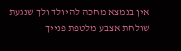אין בנמצא מחכה להיולד ולך שנגעת שולחת אצבע מלטפת פנייך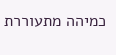כמיהה מתעוררת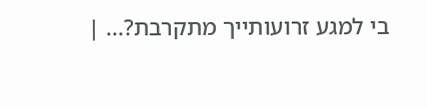בי למגע זרועותייך מתקרבת?... |